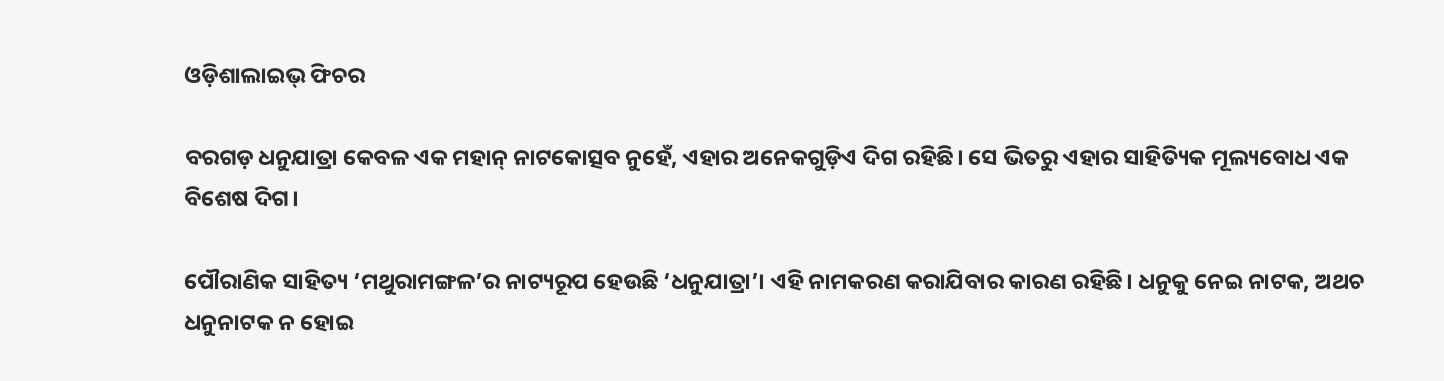ଓଡ଼ିଶାଲାଇଭ୍‌ ଫିଚର

ବରଗଡ଼ ଧନୁଯାତ୍ରା କେବଳ ଏକ ମହାନ୍ ନାଟକୋତ୍ସବ ନୁହେଁ, ଏହାର ଅନେକଗୁଡ଼ିଏ ଦିଗ ରହିଛି। ସେ ଭିତରୁ ଏହାର ସାହିତ୍ୟିକ ମୂଲ୍ୟବୋଧ ଏକ ବିଶେଷ ଦିଗ।

ପୌରାଣିକ ସାହିତ୍ୟ ‘ମଥୁରାମଙ୍ଗଳ’ର ନାଟ୍ୟରୂପ ହେଉଛି ‘ଧନୁଯାତ୍ରା’। ଏହି ନାମକରଣ କରାଯିବାର କାରଣ ରହିଛି। ଧନୁକୁ ନେଇ ନାଟକ, ଅଥଚ ଧନୁନାଟକ ନ ହୋଇ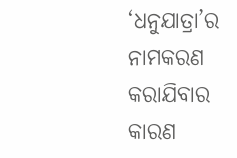‘ଧନୁଯାତ୍ରା’ର ନାମକରଣ କରାଯିବାର କାରଣ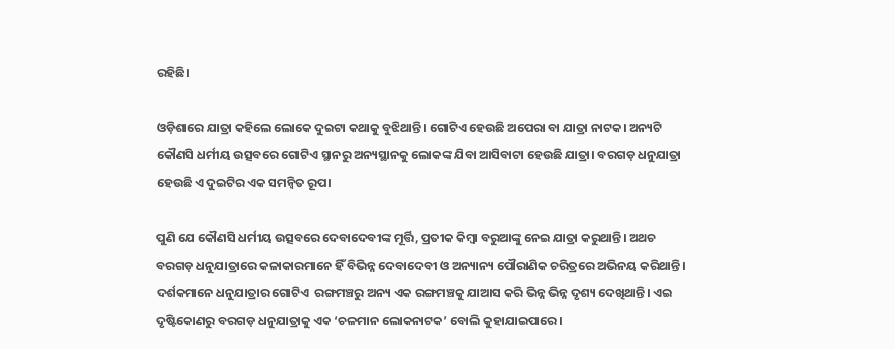ରହିଛି।

ଓଡ଼ିଶାରେ ଯାତ୍ରା କହିଲେ ଲୋକେ ଦୁଇଟା କଥାକୁ ବୁଝିଥାନ୍ତି। ଗୋଟିଏ ହେଉଛି ଅପେରା ବା ଯାତ୍ରା ନାଟକ। ଅନ୍ୟଟି କୌଣସି ଧର୍ମୀୟ ଉତ୍ସବରେ ଗୋଟିଏ ସ୍ଥାନରୁ ଅନ୍ୟସ୍ଥାନକୁ ଲୋକଙ୍କ ଯିବା ଆସିବାଟା ହେଉଛି ଯାତ୍ରା। ବରଗଡ଼ ଧନୁଯାତ୍ରା ହେଉଛି ଏ ଦୁଇଟିର ଏକ ସମନ୍ୱିତ ରୂପ।

ପୁଣି ଯେ କୌଣସି ଧର୍ମୀୟ ଉତ୍ସବରେ ଦେବାଦେବୀଙ୍କ ମୂର୍ତ୍ତି, ପ୍ରତୀକ କିମ୍ବା ବରୁଆଙ୍କୁ ନେଇ ଯାତ୍ରା କରୁଥାନ୍ତି। ଅଥଚ ବରଗଡ଼ ଧନୁଯାତ୍ରାରେ କଳାକାରମାନେ ହିଁ ବିଭିନ୍ନ ଦେବାଦେବୀ ଓ ଅନ୍ୟାନ୍ୟ ପୌରାଣିକ ଚରିତ୍ରରେ ଅଭିନୟ କରିଥାନ୍ତି। ଦର୍ଶକମାନେ ଧନୁଯାତ୍ରାର ଗୋଟିଏ  ରଙ୍ଗମଞ୍ଚରୁ ଅନ୍ୟ ଏକ ରଙ୍ଗମଞ୍ଚକୁ ଯାଆସ କରି ଭିନ୍ନ ଭିନ୍ନ ଦୃଶ୍ୟ ଦେଖିଥାନ୍ତି। ଏଇ ଦୃଷ୍ଟିକୋଣରୁ ବରଗଡ଼ ଧନୁଯାତ୍ରାକୁ ଏକ ‘ଚଳମାନ ଲୋକନାଟକ’ ବୋଲି କୁହାଯାଇପାରେ।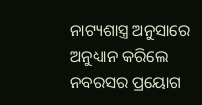ନାଟ୍ୟଶାସ୍ତ୍ର ଅନୁସାରେ ଅନୁଧ୍ୟାନ କରିଲେ ନବରସର ପ୍ରୟୋଗ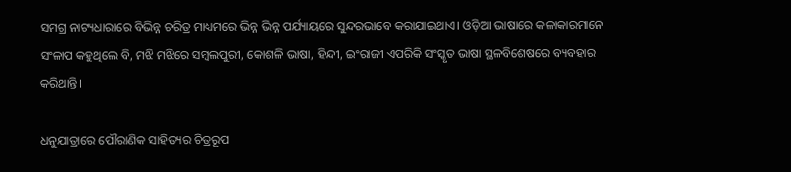ସମଗ୍ର ନାଟ୍ୟଧାରାରେ ବିଭିନ୍ନ ଚରିତ୍ର ମାଧ୍ୟମରେ ଭିନ୍ନ ଭିନ୍ନ ପର୍ଯ୍ୟାୟରେ ସୁନ୍ଦରଭାବେ କରାଯାଇଥାଏ। ଓଡ଼ିଆ ଭାଷାରେ କଳାକାରମାନେ ସଂଳାପ କହୁଥିଲେ ବି, ମଝି ମଝିରେ ସମ୍ବଲପୁରୀ, କୋଶଳି ଭାଷା, ହିନ୍ଦୀ, ଇଂରାଜୀ ଏପରିକି ସଂସ୍କୃତ ଭାଷା ସ୍ଥଳବିଶେଷରେ ବ୍ୟବହାର କରିଥାନ୍ତି।

ଧନୁଯାତ୍ରାରେ ପୌରାଣିକ ସାହିତ୍ୟର ଚିତ୍ରରୂପ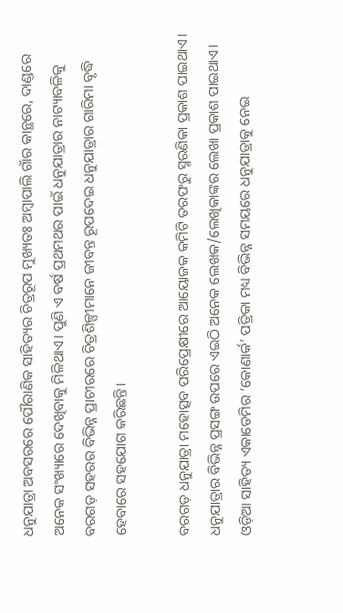ଧନୁଯାତ୍ରା ଅବସରରେ ପୌରାଣିକ ସାହିତ୍ୟର ଚିତ୍ରରୂପ ମୁଖ୍ୟତଃ ଅମ୍ବାପାଲି ଗାଁର କାନ୍ଥରେ, ଦାଣ୍ଡରେ ଅନେକ ସଂଖ୍ୟାରେ ଦେଖିବାକୁ ମିଳିଥାଏ। ପୁଣି ଏ ବର୍ଷ ପ୍ରଥମଥର ପାଇଁ ଧନୁଯାତ୍ରାର ନାଟ୍ୟାବଳିକୁ ବରଗଡ଼ ସହରର ବିଭିନ୍ନ ପ୍ରାଚୀରରେ ଚିତ୍ରଶିଳ୍ପୀମାନେ ଜୀବନ୍ତ ରୂପଦେଇ ଧନୁଯାତ୍ରାର ଗାରିମା ବୃଦ୍ଧି ହେବାରେ ସହଯୋଗ କରିଛନ୍ତି।

ବରଗଡ଼ ଧନୁଯାତ୍ରା ମହୋତ୍ସବ ପରିପ୍ରେକ୍ଷୀରେ ଆୟୋଜକ କମିଟି ତରଫରୁ ସ୍ମରଣିକା ପ୍ରକାଶ ପାଇଥାଏ। ଧନୁଯାତ୍ରାର ବିଭିନ୍ନ ପ୍ରସଙ୍ଗ ଉପରେ ଏଇଠି ଅନେକ ଲେଖକ/ଲେଖିକାଙ୍କର ଲେଖା ପ୍ରକାଶ ପାଇଥାଏ। ଓଡ଼ିଆ ସାହିତ୍ୟ ଏକାଡେମିର ‘କୋଣାର୍କ’ ପତ୍ରିକା ମଧ୍ୟ ବିଭିନ୍ନ ସମୟରେ ଧନୁଯାତ୍ରାକୁ ନେଇ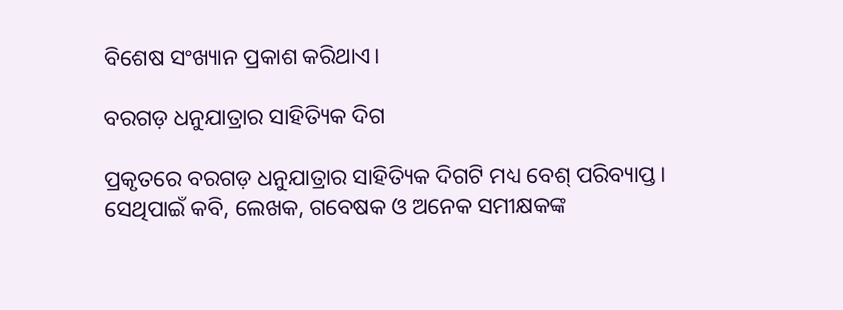ବିଶେଷ ସଂଖ୍ୟାନ ପ୍ରକାଶ କରିଥାଏ।

ବରଗଡ଼ ଧନୁଯାତ୍ରାର ସାହିତ୍ୟିକ ଦିଗ

ପ୍ରକୃତରେ ବରଗଡ଼ ଧନୁଯାତ୍ରାର ସାହିତ୍ୟିକ ଦିଗଟି ମଧ୍ୟ ବେଶ୍ ପରିବ୍ୟାପ୍ତ। ସେଥିପାଇଁ କବି, ଲେଖକ, ଗବେଷକ ଓ ଅନେକ ସମୀକ୍ଷକଙ୍କ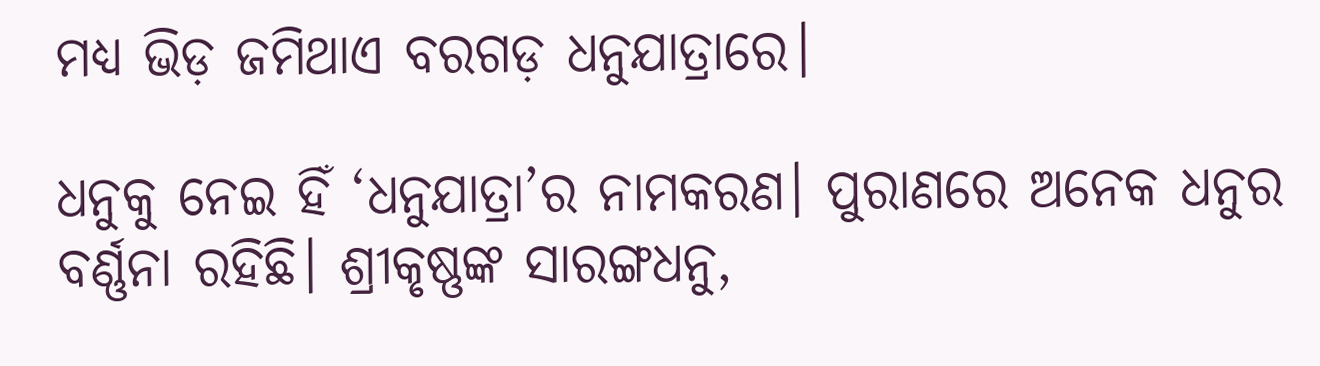ମଧ୍ୟ ଭିଡ଼ ଜମିଥାଏ ବରଗଡ଼ ଧନୁଯାତ୍ରାରେ।

ଧନୁକୁ ନେଇ ହିଁ ‘ଧନୁଯାତ୍ରା’ର ନାମକରଣ। ପୁରାଣରେ ଅନେକ ଧନୁର ବର୍ଣ୍ଣନା ରହିଛି। ଶ୍ରୀକୃଷ୍ଣଙ୍କ ସାରଙ୍ଗଧନୁ,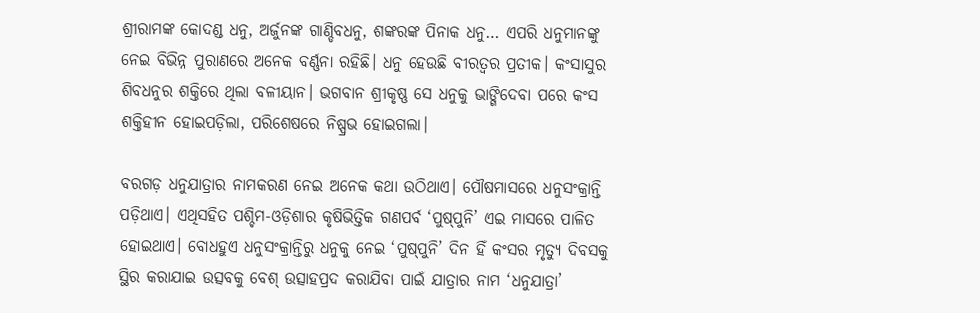ଶ୍ରୀରାମଙ୍କ କୋଦଣ୍ଡ ଧନୁ, ଅର୍ଜୁନଙ୍କ ଗାଣ୍ଡିବଧନୁ, ଶଙ୍କରଙ୍କ ପିନାକ ଧନୁ… ଏପରି ଧନୁମାନଙ୍କୁ ନେଇ ବିଭିନ୍ନ ପୁରାଣରେ ଅନେକ ବର୍ଣ୍ଣନା ରହିଛି। ଧନୁ ହେଉଛି ବୀରତ୍ଵର ପ୍ରତୀକ। କଂସାସୁର ଶିବଧନୁର ଶକ୍ତିରେ ଥିଲା ବଳୀୟାନ। ଭଗବାନ ଶ୍ରୀକୃଷ୍ଣ ସେ ଧନୁକୁ ଭାଙ୍ଗିଦେବା ପରେ କଂସ ଶକ୍ତିହୀନ ହୋଇପଡ଼ିଲା, ପରିଶେଷରେ ନିଷ୍ପ୍ରଭ ହୋଇଗଲା।

ବରଗଡ଼ ଧନୁଯାତ୍ରାର ନାମକରଣ ନେଇ ଅନେକ କଥା ଉଠିଥାଏ। ପୌଷମାସରେ ଧନୁସଂକ୍ରାନ୍ତି ପଡ଼ିଥାଏ। ଏଥିସହିତ ପଶ୍ଚିମ-ଓଡ଼ିଶାର କୃଷିଭିତ୍ତିକ ଗଣପର୍ବ ‘ପୁଷ୍‌ପୁନି’ ଏଇ ମାସରେ ପାଳିତ ହୋଇଥାଏ। ବୋଧହୁଏ ଧନୁସଂକ୍ରାନ୍ତିରୁ ଧନୁକୁ ନେଇ ‘ପୁଷ୍‌ପୁନି’ ଦିନ ହିଁ କଂସର ମୃତ୍ୟୁ ଦିବସକୁ ସ୍ଥିର କରାଯାଇ ଉତ୍ସବକୁ ବେଶ୍ ଉତ୍ସାହପ୍ରଦ କରାଯିବା ପାଇଁ ଯାତ୍ରାର ନାମ ‘ଧନୁଯାତ୍ରା’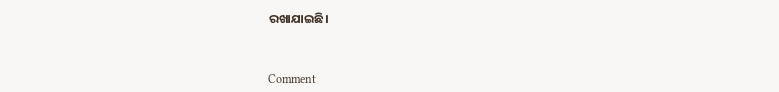ରଖାଯାଇଛି।



Comment